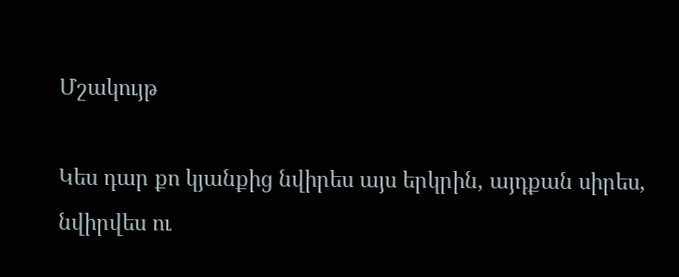Մշակույթ

Կես դար քո կյանքից նվիրես այս երկրին, այդքան սիրես, նվիրվես ու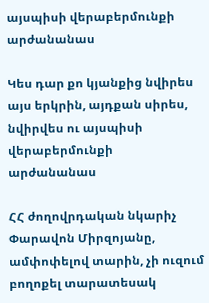այսպիսի վերաբերմունքի արժանանաս

Կես դար քո կյանքից նվիրես այս երկրին, այդքան սիրես, նվիրվես ու այսպիսի վերաբերմունքի արժանանաս

ՀՀ ժողովրդական նկարիչ Փարավոն Միրզոյանը, ամփոփելով տարին, չի ուզում բողոքել տարատեսակ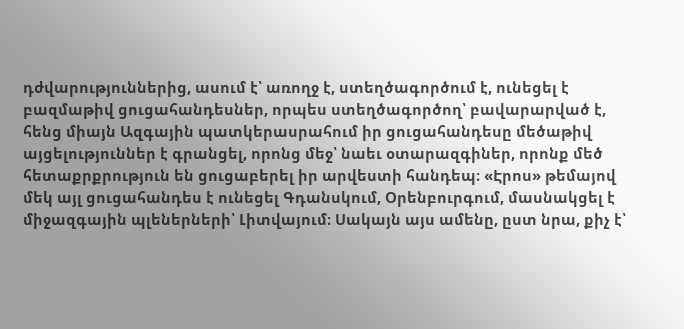դժվարություններից, ասում է՝ առողջ է, ստեղծագործում է, ունեցել է բազմաթիվ ցուցահանդեսներ, որպես ստեղծագործող՝ բավարարված է, հենց միայն Ազգային պատկերասրահում իր ցուցահանդեսը մեծաթիվ այցելություններ է գրանցել, որոնց մեջ՝ նաեւ օտարազգիներ, որոնք մեծ հետաքրքրություն են ցուցաբերել իր արվեստի հանդեպ։ «Էրոս» թեմայով մեկ այլ ցուցահանդես է ունեցել Գդանսկում, Օրենբուրգում, մասնակցել է միջազգային պլեներների՝ Լիտվայում։ Սակայն այս ամենը, ըստ նրա, քիչ է՝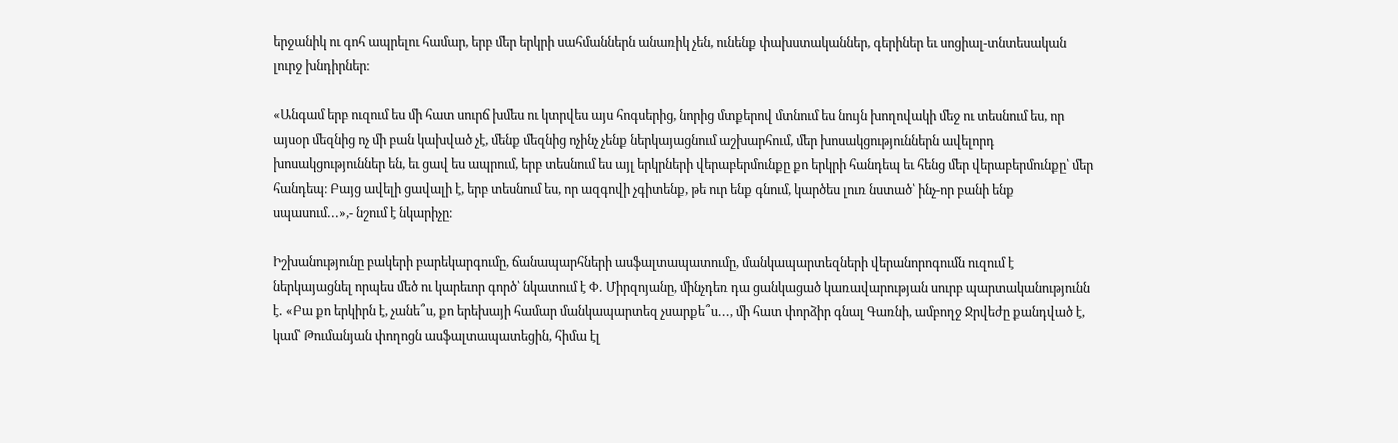երջանիկ ու գոհ ապրելու համար, երբ մեր երկրի սահմաններն անառիկ չեն, ունենք փախստականներ, գերիներ եւ սոցիալ-տնտեսական լուրջ խնդիրներ։

«Անգամ երբ ուզում ես մի հատ սուրճ խմես ու կտրվես այս հոգսերից, նորից մտքերով մտնում ես նույն խողովակի մեջ ու տեսնում ես, որ այսօր մեզնից ոչ մի բան կախված չէ, մենք մեզնից ոչինչ չենք ներկայացնում աշխարհում, մեր խոսակցություններն ավելորդ խոսակցություններ են, եւ ցավ ես ապրում, երբ տեսնում ես այլ երկրների վերաբերմունքը քո երկրի հանդեպ եւ հենց մեր վերաբերմունքը՝ մեր հանդեպ։ Բայց ավելի ցավալի է, երբ տեսնում ես, որ ազգովի չգիտենք, թե ուր ենք գնում, կարծես լուռ նստած՝ ինչ-որ բանի ենք սպասում․․․»,- նշում է նկարիչը։

Իշխանությունը բակերի բարեկարգումը, ճանապարհների ասֆալտապատումը, մանկապարտեզների վերանորոգումն ուզում է ներկայացնել որպես մեծ ու կարեւոր գործ՝ նկատում է Փ․ Միրզոյանը, մինչդեռ դա ցանկացած կառավարության սուրբ պարտականությունն է․ «Բա քո երկիրն է, չանե՞ս, քո երեխայի համար մանկապարտեզ չսարքե՞ս․․․, մի հատ փորձիր գնալ Գառնի, ամբողջ Ջրվեժը քանդված է, կամ՝ Թումանյան փողոցն ասֆալտապատեցին, հիմա էլ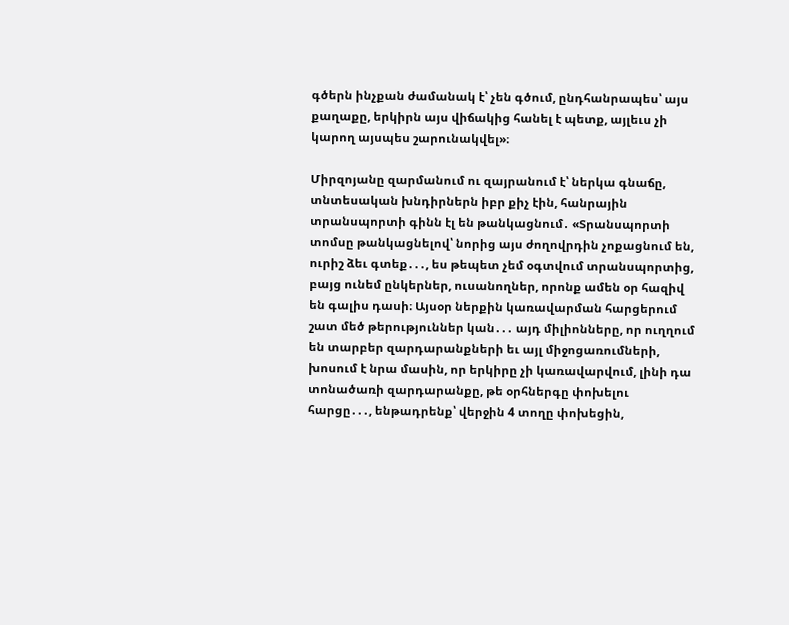գծերն ինչքան ժամանակ է՝ չեն գծում, ընդհանրապես՝ այս քաղաքը, երկիրն այս վիճակից հանել է պետք, այլեւս չի կարող այսպես շարունակվել»։

Միրզոյանը զարմանում ու զայրանում է՝ ներկա գնաճը, տնտեսական խնդիրներն իբր քիչ էին, հանրային տրանսպորտի գինն էլ են թանկացնում․ «Տրանսպորտի տոմսը թանկացնելով՝ նորից այս ժողովրդին չոքացնում են, ուրիշ ձեւ գտեք․․․, ես թեպետ չեմ օգտվում տրանսպորտից, բայց ունեմ ընկերներ, ուսանողներ, որոնք ամեն օր հազիվ են գալիս դասի։ Այսօր ներքին կառավարման հարցերում շատ մեծ թերություններ կան․․․ այդ միլիոնները, որ ուղղում են տարբեր զարդարանքների եւ այլ միջոցառումների, խոսում է նրա մասին, որ երկիրը չի կառավարվում, լինի դա տոնածառի զարդարանքը, թե օրհներգը փոխելու հարցը․․․, ենթադրենք՝ վերջին 4 տողը փոխեցին,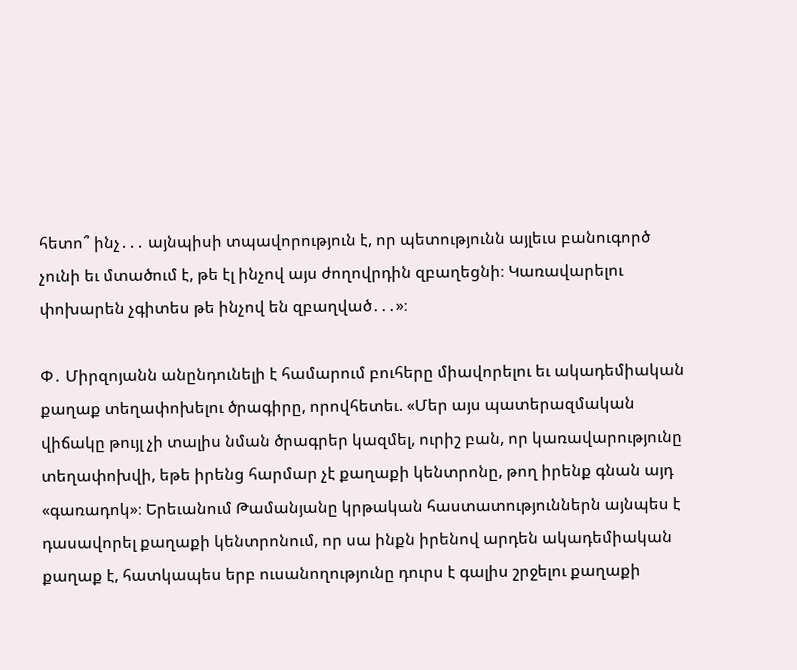հետո՞ ինչ․․․ այնպիսի տպավորություն է, որ պետությունն այլեւս բանուգործ չունի եւ մտածում է, թե էլ ինչով այս ժողովրդին զբաղեցնի։ Կառավարելու փոխարեն չգիտես թե ինչով են զբաղված․․․»։

Փ․ Միրզոյանն անընդունելի է համարում բուհերը միավորելու եւ ակադեմիական քաղաք տեղափոխելու ծրագիրը, որովհետեւ. «Մեր այս պատերազմական վիճակը թույլ չի տալիս նման ծրագրեր կազմել, ուրիշ բան, որ կառավարությունը տեղափոխվի, եթե իրենց հարմար չէ քաղաքի կենտրոնը, թող իրենք գնան այդ «գառադոկ»։ Երեւանում Թամանյանը կրթական հաստատություններն այնպես է դասավորել քաղաքի կենտրոնում, որ սա ինքն իրենով արդեն ակադեմիական քաղաք է, հատկապես երբ ուսանողությունը դուրս է գալիս շրջելու քաղաքի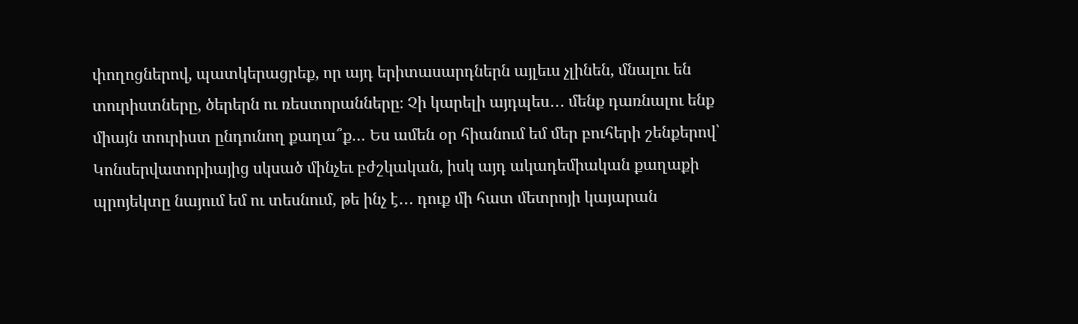փողոցներով, պատկերացրեք, որ այդ երիտասարդներն այլեւս չլինեն, մնալու են տուրիստները, ծերերն ու ռեստորանները։ Չի կարելի այդպես․․․ մենք դառնալու ենք միայն տուրիստ ընդունող քաղա՞ք… Ես ամեն օր հիանում եմ մեր բուհերի շենքերով՝ Կոնսերվատորիայից սկսած մինչեւ բժշկական, իսկ այդ ակադեմիական քաղաքի պրոյեկտը նայում եմ ու տեսնում, թե ինչ է․․․ դուք մի հատ մետրոյի կայարան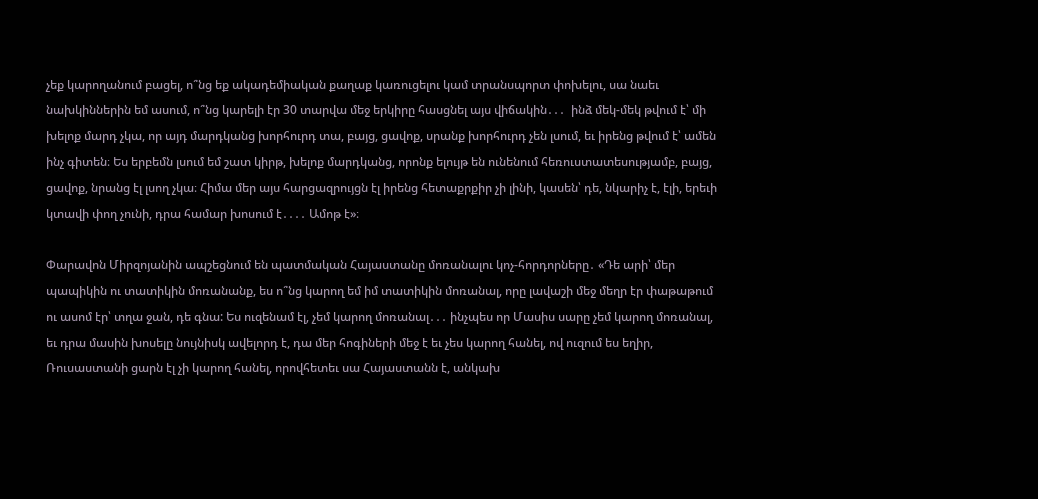չեք կարողանում բացել, ո՞նց եք ակադեմիական քաղաք կառուցելու կամ տրանսպորտ փոխելու, սա նաեւ նախկիններին եմ ասում, ո՞նց կարելի էր 30 տարվա մեջ երկիրը հասցնել այս վիճակին․․․  ինձ մեկ-մեկ թվում է՝ մի խելոք մարդ չկա, որ այդ մարդկանց խորհուրդ տա, բայց, ցավոք, սրանք խորհուրդ չեն լսում, եւ իրենց թվում է՝ ամեն ինչ գիտեն։ Ես երբեմն լսում եմ շատ կիրթ, խելոք մարդկանց, որոնք ելույթ են ունենում հեռուստատեսությամբ, բայց, ցավոք, նրանց էլ լսող չկա։ Հիմա մեր այս հարցազրույցն էլ իրենց հետաքրքիր չի լինի, կասեն՝ դե, նկարիչ է, էլի, երեւի կտավի փող չունի, դրա համար խոսում է․․․․ Ամոթ է»։

Փարավոն Միրզոյանին ապշեցնում են պատմական Հայաստանը մոռանալու կոչ-հորդորները․ «Դե արի՝ մեր պապիկին ու տատիկին մոռանանք, ես ո՞նց կարող եմ իմ տատիկին մոռանալ, որը լավաշի մեջ մեղր էր փաթաթում ու ասոմ էր՝ տղա ջան, դե գնա: Ես ուզենամ էլ, չեմ կարող մոռանալ․․․ ինչպես որ Մասիս սարը չեմ կարող մոռանալ, եւ դրա մասին խոսելը նույնիսկ ավելորդ է, դա մեր հոգիների մեջ է եւ չես կարող հանել, ով ուզում ես եղիր, Ռուսաստանի ցարն էլ չի կարող հանել, որովհետեւ սա Հայաստանն է, անկախ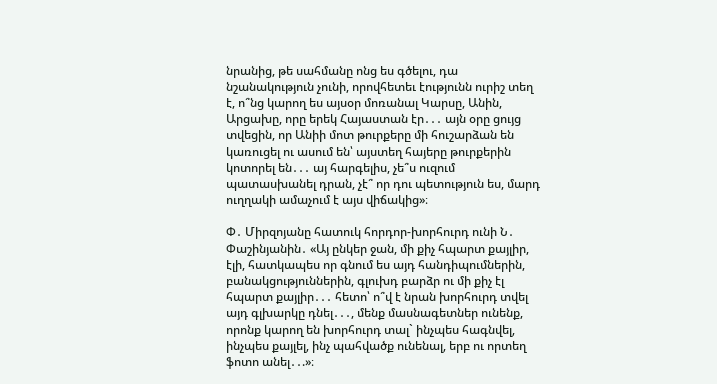նրանից, թե սահմանը ոնց ես գծելու, դա նշանակություն չունի, որովհետեւ էությունն ուրիշ տեղ է, ո՞նց կարող ես այսօր մոռանալ Կարսը, Անին, Արցախը, որը երեկ Հայաստան էր․․․ այն օրը ցույց տվեցին, որ Անիի մոտ թուրքերը մի հուշարձան են կառուցել ու ասում են՝ այստեղ հայերը թուրքերին կոտորել են․․․ այ հարգելիս, չե՞ս ուզում պատասխանել դրան, չէ՞ որ դու պետություն ես, մարդ ուղղակի ամաչում է այս վիճակից»։

Փ․ Միրզոյանը հատուկ հորդոր-խորհուրդ ունի Ն․ Փաշինյանին․ «Այ ընկեր ջան, մի քիչ հպարտ քայլիր, էլի, հատկապես որ գնում ես այդ հանդիպումներին, բանակցություններին, գլուխդ բարձր ու մի քիչ էլ հպարտ քայլիր․․․ հետո՝ ո՞վ է նրան խորհուրդ տվել այդ գլխարկը դնել․․․, մենք մասնագետներ ունենք, որոնք կարող են խորհուրդ տալ` ինչպես հագնվել, ինչպես քայլել, ինչ պահվածք ունենալ, երբ ու որտեղ ֆոտո անել․․.»։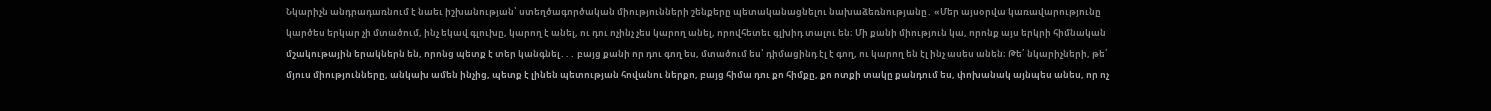Նկարիչն անդրադառնում է նաեւ իշխանության՝ ստեղծագործական միությունների շենքերը պետականացնելու նախաձեռնությանը․ «Մեր այսօրվա կառավարությունը կարծես երկար չի մտածում, ինչ եկավ գլուխը, կարող է անել, ու դու ոչինչ չես կարող անել, որովհետեւ գլխիդ տալու են։ Մի քանի միություն կա, որոնք այս երկրի հիմնական մշակութային երակներն են, որոնց պետք է տեր կանգնել․․․ բայց քանի որ դու գող ես, մտածում ես՝ դիմացինդ էլ է գող, ու կարող են էլ ինչ ասես անեն։ Թե՛ նկարիչների, թե՛ մյուս միությունները, անկախ ամեն ինչից, պետք է լինեն պետության հովանու ներքո, բայց հիմա դու քո հիմքը, քո ոտքի տակը քանդում ես, փոխանակ այնպես անես, որ ոչ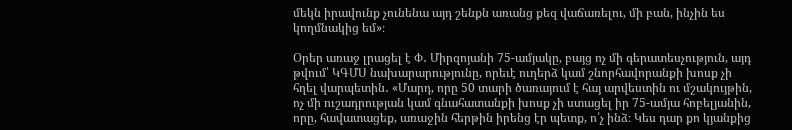մեկն իրավունք չունենա այդ շենքն առանց քեզ վաճառելու, մի բան, ինչին ես կողմնակից եմ»։

Օրեր առաջ լրացել է Փ․ Միրզոյանի 75-ամյակը, բայց ոչ մի գերատեսչություն, այդ թվում՝ ԿԳՄՍ նախարարությունը, որեւէ ուղերձ կամ շնորհավորանքի խոսք չի հղել վարպետին․ «Մարդ, որը 50 տարի ծառայում է հայ արվեստին ու մշակույթին, ոչ մի ուշադրության կամ գնահատանքի խոսք չի ստացել իր 75-ամյա հոբելյանին, որը, հավատացեք, առաջին հերթին իրենց էր պետք, ո՛չ ինձ։ Կես դար քո կյանքից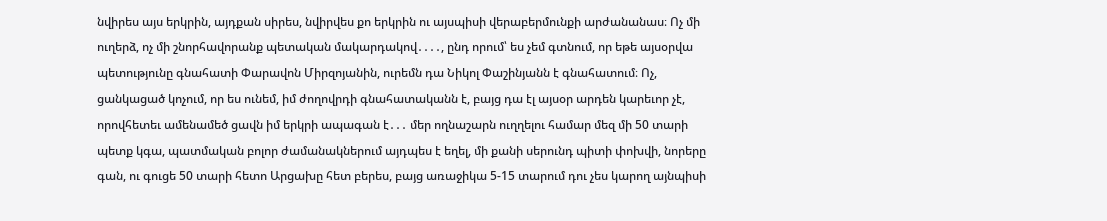նվիրես այս երկրին, այդքան սիրես, նվիրվես քո երկրին ու այսպիսի վերաբերմունքի արժանանաս։ Ոչ մի ուղերձ, ոչ մի շնորհավորանք պետական մակարդակով․․․․, ընդ որում՝ ես չեմ գտնում, որ եթե այսօրվա պետությունը գնահատի Փարավոն Միրզոյանին, ուրեմն դա Նիկոլ Փաշինյանն է գնահատում։ Ոչ, ցանկացած կոչում, որ ես ունեմ, իմ ժողովրդի գնահատականն է, բայց դա էլ այսօր արդեն կարեւոր չէ, որովհետեւ ամենամեծ ցավն իմ երկրի ապագան է․․․ մեր ողնաշարն ուղղելու համար մեզ մի 50 տարի պետք կգա, պատմական բոլոր ժամանակներում այդպես է եղել, մի քանի սերունդ պիտի փոխվի, նորերը գան, ու գուցե 50 տարի հետո Արցախը հետ բերես, բայց առաջիկա 5-15 տարում դու չես կարող այնպիսի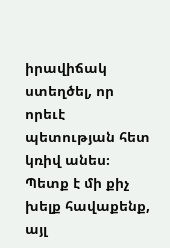իրավիճակ ստեղծել, որ որեւէ պետության հետ կռիվ անես։ Պետք է մի քիչ խելք հավաքենք, այլ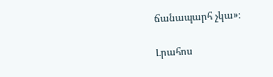ճանապարհ չկա»։

Լրահոս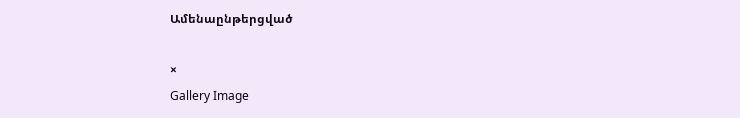Ամենաընթերցված

×
Gallery Image